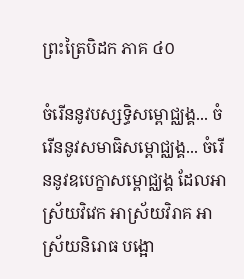ព្រះត្រៃបិដក ភាគ ៤០

ចំរើននូវបស្សទិ្ធសម្ពោជ្ឈង្គ... ចំរើននូវសមាធិសម្ពោជ្ឈង្គ... ចំរើននូវឧបេក្ខាសម្ពោជ្ឈង្គ ដែលអាស្រ័យវិវេក អាស្រ័យវិរាគ អាស្រ័យនិរោធ បង្អោ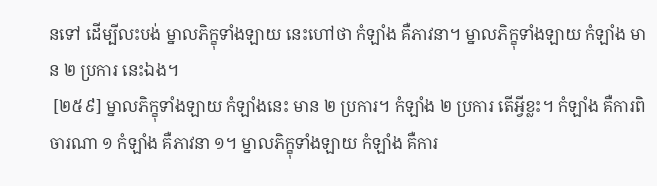នទៅ ដើម្បីលះបង់ ម្នាលភិក្ខុទាំងឡាយ នេះហៅថា កំឡាំង គឺភាវនា។ ម្នាលភិក្ខុទាំងឡាយ កំឡាំង មាន ២ ប្រការ នេះឯង។
 [២៥៩] ម្នាលភិក្ខុទាំងឡាយ កំឡាំងនេះ មាន ២ ប្រការ។ កំឡាំង ២ ប្រការ តើអី្វខ្លះ។ កំឡាំង គឺការពិចារណា ១ កំឡាំង គឺភាវនា ១។ ម្នាលភិក្ខុទាំងឡាយ កំឡាំង គឺការ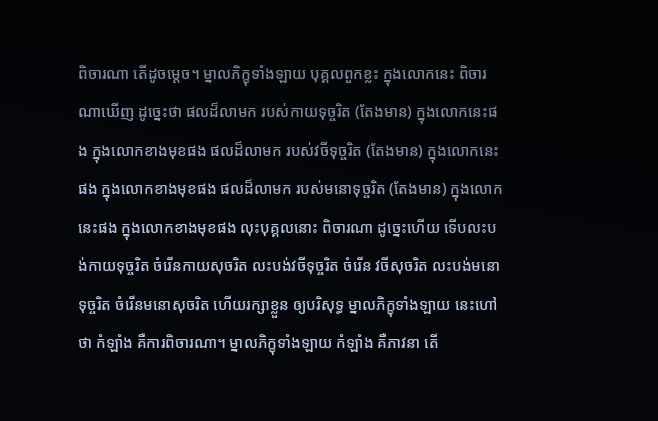ពិចារណា តើដូចម្តេច។ ម្នាលភិក្ខុទាំងឡាយ បុគ្គលពួកខ្លះ ក្នុងលោកនេះ ពិចារណាឃើញ ដូច្នេះថា ផលដ៏លាមក របស់កាយទុច្ចរិត (តែងមាន) ក្នុងលោកនេះផង ក្នុងលោកខាងមុខផង ផលដ៏លាមក របស់វចីទុច្ចរិត (តែងមាន) ក្នុងលោកនេះផង ក្នុងលោកខាងមុខផង ផលដ៏លាមក របស់មនោទុច្ចរិត (តែងមាន) ក្នុងលោកនេះផង ក្នុងលោកខាងមុខផង លុះបុគ្គលនោះ ពិចារណា ដូច្នេះហើយ ទើបលះបង់កាយទុច្ចរិត ចំរើនកាយសុចរិត លះបង់វចីទុច្ចរិត ចំរើន វចីសុចរិត លះបង់មនោទុច្ចរិត ចំរើនមនោសុចរិត ហើយរក្សាខ្លួន ឲ្យបរិសុទ្ធ ម្នាលភិក្ខុទាំងឡាយ នេះហៅថា កំឡាំង គឺការពិចារណា។ ម្នាលភិក្ខុទាំងឡាយ កំឡាំង គឺភាវនា តើ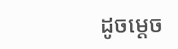ដូចម្តេច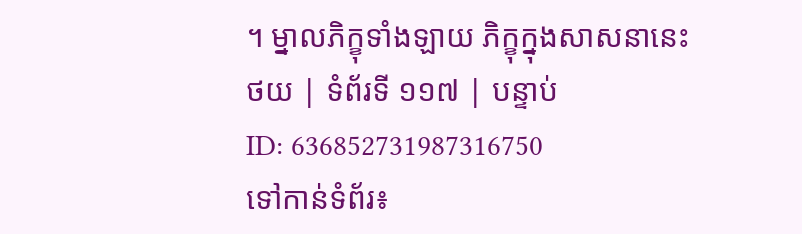។ ម្នាលភិក្ខុទាំងឡាយ ភិក្ខុក្នុងសាសនានេះ
ថយ | ទំព័រទី ១១៧ | បន្ទាប់
ID: 636852731987316750
ទៅកាន់ទំព័រ៖